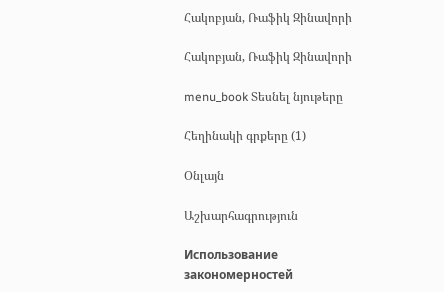Հակոբյան, Ռաֆիկ Զինավորի

Հակոբյան, Ռաֆիկ Զինավորի

menu_book Տեսնել նյութերը

Հեղինակի գրքերը (1)

Օնլայն

Աշխարհագրություն

Использование закономерностей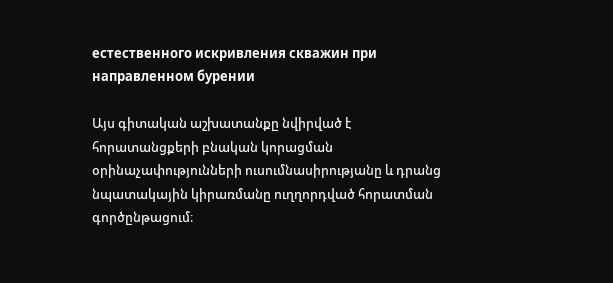естественного искривления скважин при направленном бурении

Այս գիտական աշխատանքը նվիրված է հորատանցքերի բնական կորացման օրինաչափությունների ուսումնասիրությանը և դրանց նպատակային կիրառմանը ուղղորդված հորատման գործընթացում։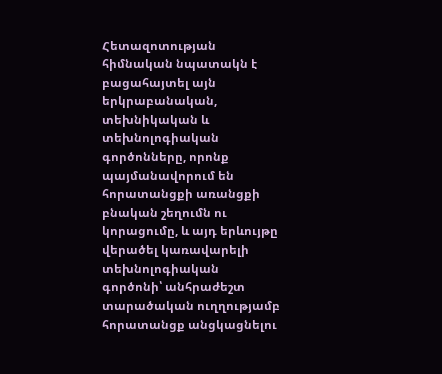Հետազոտության հիմնական նպատակն է բացահայտել այն երկրաբանական, տեխնիկական և տեխնոլոգիական գործոնները, որոնք պայմանավորում են հորատանցքի առանցքի բնական շեղումն ու կորացումը, և այդ երևույթը վերածել կառավարելի տեխնոլոգիական գործոնի՝ անհրաժեշտ տարածական ուղղությամբ հորատանցք անցկացնելու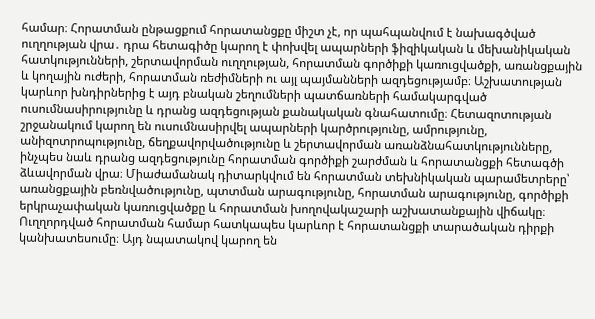համար։ Հորատման ընթացքում հորատանցքը միշտ չէ, որ պահպանվում է նախագծված ուղղության վրա․ դրա հետագիծը կարող է փոխվել ապարների ֆիզիկական և մեխանիկական հատկությունների, շերտավորման ուղղության, հորատման գործիքի կառուցվածքի, առանցքային և կողային ուժերի, հորատման ռեժիմների ու այլ պայմանների ազդեցությամբ։ Աշխատության կարևոր խնդիրներից է այդ բնական շեղումների պատճառների համակարգված ուսումնասիրությունը և դրանց ազդեցության քանակական գնահատումը։ Հետազոտության շրջանակում կարող են ուսումնասիրվել ապարների կարծրությունը, ամրությունը, անիզոտրոպությունը, ճեղքավորվածությունը և շերտավորման առանձնահատկությունները, ինչպես նաև դրանց ազդեցությունը հորատման գործիքի շարժման և հորատանցքի հետագծի ձևավորման վրա։ Միաժամանակ դիտարկվում են հորատման տեխնիկական պարամետրերը՝ առանցքային բեռնվածությունը, պտտման արագությունը, հորատման արագությունը, գործիքի երկրաչափական կառուցվածքը և հորատման խողովակաշարի աշխատանքային վիճակը։ Ուղղորդված հորատման համար հատկապես կարևոր է հորատանցքի տարածական դիրքի կանխատեսումը։ Այդ նպատակով կարող են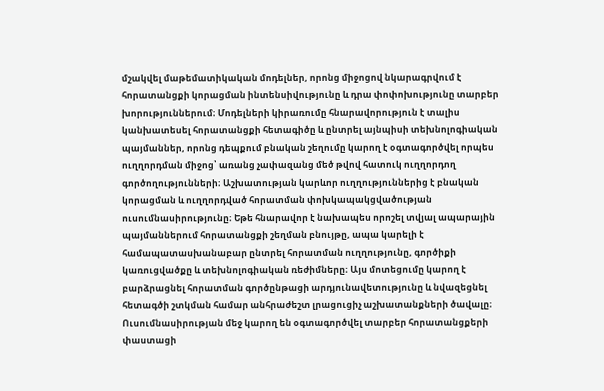մշակվել մաթեմատիկական մոդելներ, որոնց միջոցով նկարագրվում է հորատանցքի կորացման ինտենսիվությունը և դրա փոփոխությունը տարբեր խորություններում։ Մոդելների կիրառումը հնարավորություն է տալիս կանխատեսել հորատանցքի հետագիծը և ընտրել այնպիսի տեխնոլոգիական պայմաններ, որոնց դեպքում բնական շեղումը կարող է օգտագործվել որպես ուղղորդման միջոց՝ առանց չափազանց մեծ թվով հատուկ ուղղորդող գործողությունների։ Աշխատության կարևոր ուղղություններից է բնական կորացման և ուղղորդված հորատման փոխկապակցվածության ուսումնասիրությունը։ Եթե հնարավոր է նախապես որոշել տվյալ ապարային պայմաններում հորատանցքի շեղման բնույթը, ապա կարելի է համապատասխանաբար ընտրել հորատման ուղղությունը, գործիքի կառուցվածքը և տեխնոլոգիական ռեժիմները։ Այս մոտեցումը կարող է բարձրացնել հորատման գործընթացի արդյունավետությունը և նվազեցնել հետագծի շտկման համար անհրաժեշտ լրացուցիչ աշխատանքների ծավալը։ Ուսումնասիրության մեջ կարող են օգտագործվել տարբեր հորատանցքերի փաստացի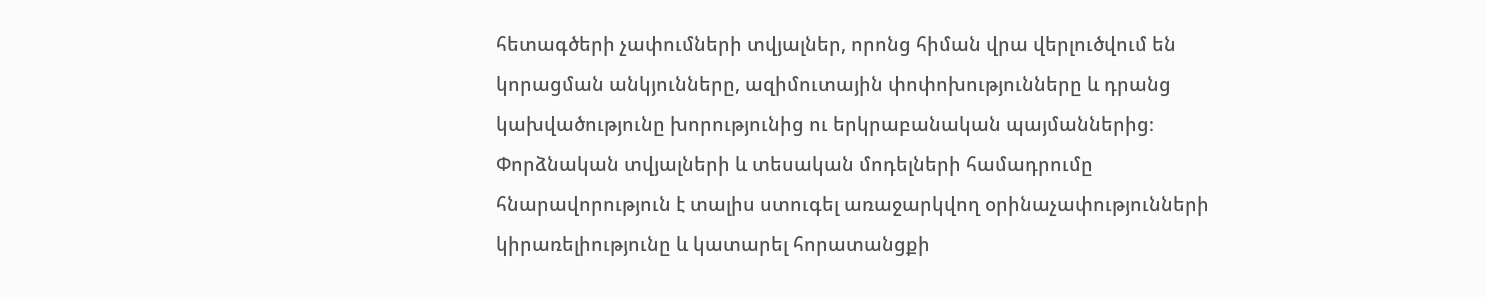հետագծերի չափումների տվյալներ, որոնց հիման վրա վերլուծվում են կորացման անկյունները, ազիմուտային փոփոխությունները և դրանց կախվածությունը խորությունից ու երկրաբանական պայմաններից։ Փորձնական տվյալների և տեսական մոդելների համադրումը հնարավորություն է տալիս ստուգել առաջարկվող օրինաչափությունների կիրառելիությունը և կատարել հորատանցքի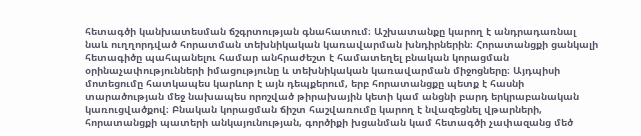հետագծի կանխատեսման ճշգրտության գնահատում։ Աշխատանքը կարող է անդրադառնալ նաև ուղղորդված հորատման տեխնիկական կառավարման խնդիրներին։ Հորատանցքի ցանկալի հետագիծը պահպանելու համար անհրաժեշտ է համատեղել բնական կորացման օրինաչափությունների իմացությունը և տեխնիկական կառավարման միջոցները։ Այդպիսի մոտեցումը հատկապես կարևոր է այն դեպքերում, երբ հորատանցքը պետք է հասնի տարածության մեջ նախապես որոշված թիրախային կետի կամ անցնի բարդ երկրաբանական կառուցվածքով։ Բնական կորացման ճիշտ հաշվառումը կարող է նվազեցնել վթարների, հորատանցքի պատերի անկայունության, գործիքի խցանման կամ հետագծի չափազանց մեծ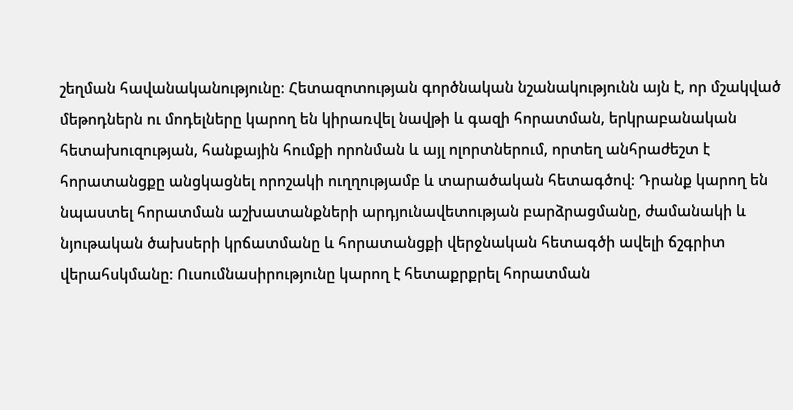շեղման հավանականությունը։ Հետազոտության գործնական նշանակությունն այն է, որ մշակված մեթոդներն ու մոդելները կարող են կիրառվել նավթի և գազի հորատման, երկրաբանական հետախուզության, հանքային հումքի որոնման և այլ ոլորտներում, որտեղ անհրաժեշտ է հորատանցքը անցկացնել որոշակի ուղղությամբ և տարածական հետագծով։ Դրանք կարող են նպաստել հորատման աշխատանքների արդյունավետության բարձրացմանը, ժամանակի և նյութական ծախսերի կրճատմանը և հորատանցքի վերջնական հետագծի ավելի ճշգրիտ վերահսկմանը։ Ուսումնասիրությունը կարող է հետաքրքրել հորատման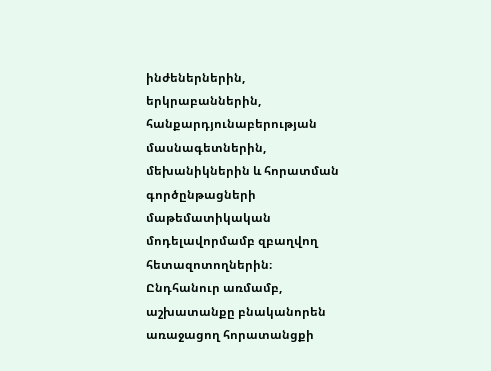ինժեներներին, երկրաբաններին, հանքարդյունաբերության մասնագետներին, մեխանիկներին և հորատման գործընթացների մաթեմատիկական մոդելավորմամբ զբաղվող հետազոտողներին։ Ընդհանուր առմամբ, աշխատանքը բնականորեն առաջացող հորատանցքի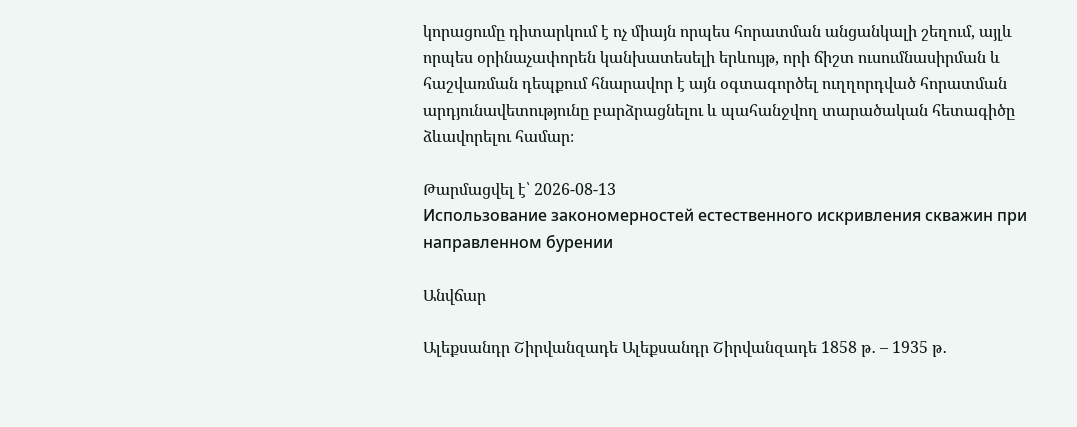կորացումը դիտարկում է ոչ միայն որպես հորատման անցանկալի շեղում, այլև որպես օրինաչափորեն կանխատեսելի երևույթ, որի ճիշտ ուսումնասիրման և հաշվառման դեպքում հնարավոր է այն օգտագործել ուղղորդված հորատման արդյունավետությունը բարձրացնելու և պահանջվող տարածական հետագիծը ձևավորելու համար։

Թարմացվել է՝ 2026-08-13
Использование закономерностей естественного искривления скважин при направленном бурении

Անվճար

Ալեքսանդր Շիրվանզադե Ալեքսանդր Շիրվանզադե 1858 թ․ – 1935 թ․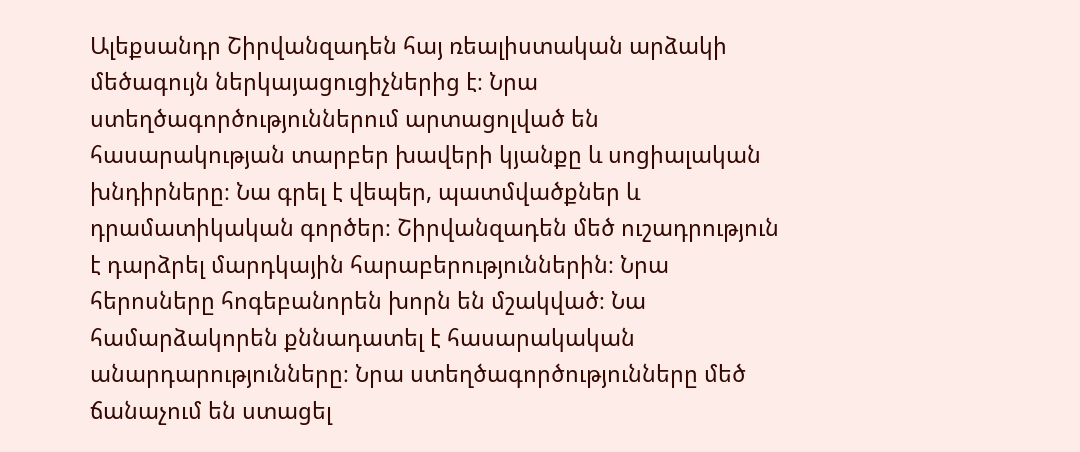Ալեքսանդր Շիրվանզադեն հայ ռեալիստական արձակի մեծագույն ներկայացուցիչներից է։ Նրա ստեղծագործություններում արտացոլված են հասարակության տարբեր խավերի կյանքը և սոցիալական խնդիրները։ Նա գրել է վեպեր, պատմվածքներ և դրամատիկական գործեր։ Շիրվանզադեն մեծ ուշադրություն է դարձրել մարդկային հարաբերություններին։ Նրա հերոսները հոգեբանորեն խորն են մշակված։ Նա համարձակորեն քննադատել է հասարակական անարդարությունները։ Նրա ստեղծագործությունները մեծ ճանաչում են ստացել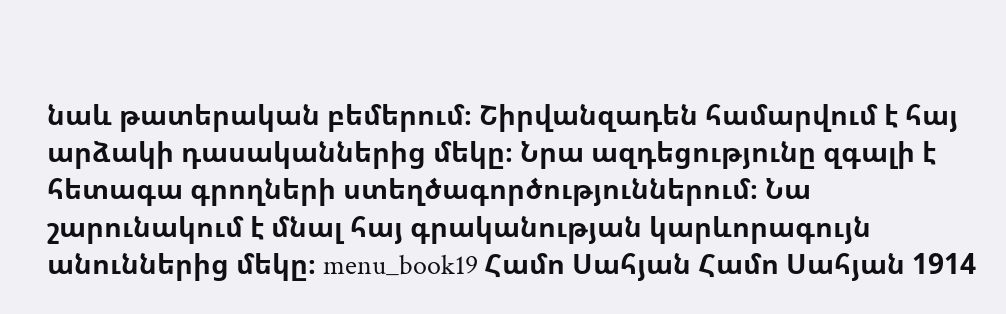նաև թատերական բեմերում։ Շիրվանզադեն համարվում է հայ արձակի դասականներից մեկը։ Նրա ազդեցությունը զգալի է հետագա գրողների ստեղծագործություններում։ Նա շարունակում է մնալ հայ գրականության կարևորագույն անուններից մեկը։ menu_book19 Համո Սահյան Համո Սահյան 1914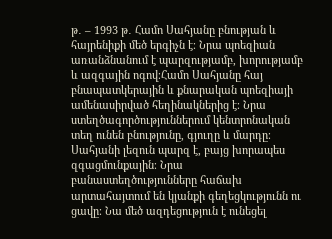թ․ – 1993 թ․ Համո Սահյանը բնության և հայրենիքի մեծ երգիչն է։ Նրա պոեզիան առանձնանում է պարզությամբ, խորությամբ և ազգային ոգով։Համո Սահյանը հայ բնապատկերային և քնարական պոեզիայի ամենասիրված հեղինակներից է։ Նրա ստեղծագործություններում կենտրոնական տեղ ունեն բնությունը, գյուղը և մարդը։ Սահյանի լեզուն պարզ է, բայց խորապես զգացմունքային։ Նրա բանաստեղծությունները հաճախ արտահայտում են կյանքի գեղեցկությունն ու ցավը։ Նա մեծ ազդեցություն է ունեցել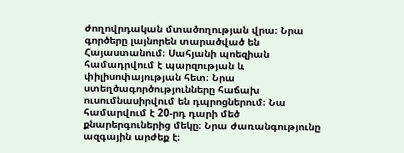ժողովրդական մտածողության վրա։ Նրա գործերը լայնորեն տարածված են Հայաստանում։ Սահյանի պոեզիան համադրվում է պարզության և փիլիսոփայության հետ։ Նրա ստեղծագործությունները հաճախ ուսումնասիրվում են դպրոցներում։ Նա համարվում է 20-րդ դարի մեծ քնարերգուներից մեկը։ Նրա ժառանգությունը ազգային արժեք է։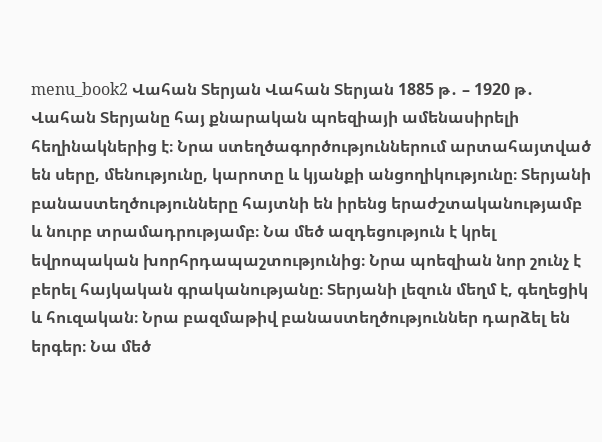menu_book2 Վահան Տերյան Վահան Տերյան 1885 թ․ – 1920 թ․ Վահան Տերյանը հայ քնարական պոեզիայի ամենասիրելի հեղինակներից է։ Նրա ստեղծագործություններում արտահայտված են սերը, մենությունը, կարոտը և կյանքի անցողիկությունը։ Տերյանի բանաստեղծությունները հայտնի են իրենց երաժշտականությամբ և նուրբ տրամադրությամբ։ Նա մեծ ազդեցություն է կրել եվրոպական խորհրդապաշտությունից։ Նրա պոեզիան նոր շունչ է բերել հայկական գրականությանը։ Տերյանի լեզուն մեղմ է, գեղեցիկ և հուզական։ Նրա բազմաթիվ բանաստեղծություններ դարձել են երգեր։ Նա մեծ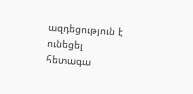ազդեցություն է ունեցել հետագա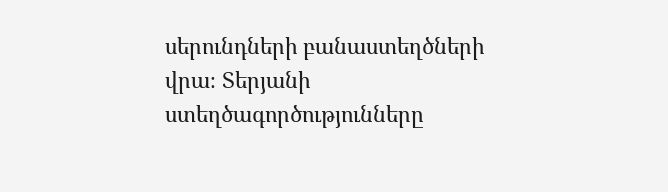սերունդների բանաստեղծների վրա։ Տերյանի ստեղծագործությունները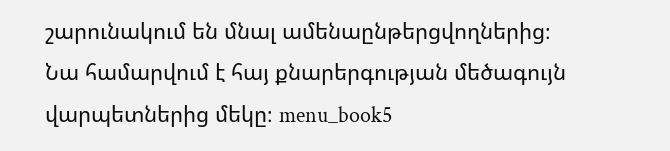շարունակում են մնալ ամենաընթերցվողներից։ Նա համարվում է հայ քնարերգության մեծագույն վարպետներից մեկը։ menu_book5